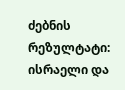ძებნის რეზულტატი:
ისრაელი და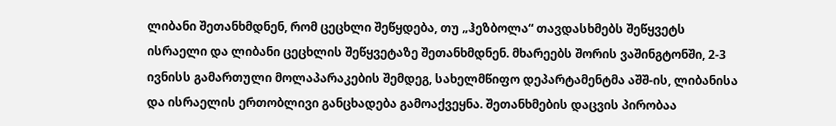ლიბანი შეთანხმდნენ, რომ ცეცხლი შეწყდება, თუ „ჰეზბოლა“ თავდასხმებს შეწყვეტს
ისრაელი და ლიბანი ცეცხლის შეწყვეტაზე შეთანხმდნენ. მხარეებს შორის ვაშინგტონში, 2-3 ივნისს გამართული მოლაპარაკების შემდეგ, სახელმწიფო დეპარტამენტმა აშშ-ის, ლიბანისა და ისრაელის ერთობლივი განცხადება გამოაქვეყნა. შეთანხმების დაცვის პირობაა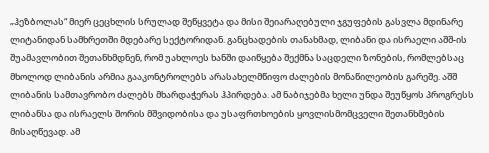„ჰეზბოლას“ მიერ ცეცხლის სრულად შეწყვეტა და მისი შეიარაღებული ჯგუფების გასვლა მდინარე ლიტანიდან სამხრეთში მდებარე სექტორიდან. განცხადების თანახმად, ლიბანი და ისრაელი აშშ-ის შუამავლობით შეთანხმდნენ, რომ უახლოეს ხანში დაიწყება შექმნა საცდელი ზონების, რომლებსაც მხოლოდ ლიბანის არმია გააკონტროლებს არასახელმწიფო ძალების მონაწილეობის გარეშე. აშშ ლიბანის სამთავრობო ძალებს მხარდაჭერას ჰპირდება. ამ ნაბიჯებმა ხელი უნდა შეუწყოს პროგრესს ლიბანსა და ისრაელს შორის მშვიდობისა და უსაფრთხოების ყოვლისმომცველი შეთანხმების მისაღწევად. ამ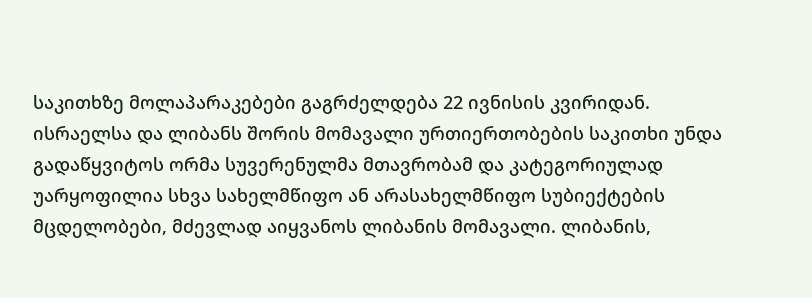საკითხზე მოლაპარაკებები გაგრძელდება 22 ივნისის კვირიდან. ისრაელსა და ლიბანს შორის მომავალი ურთიერთობების საკითხი უნდა გადაწყვიტოს ორმა სუვერენულმა მთავრობამ და კატეგორიულად უარყოფილია სხვა სახელმწიფო ან არასახელმწიფო სუბიექტების მცდელობები, მძევლად აიყვანოს ლიბანის მომავალი. ლიბანის,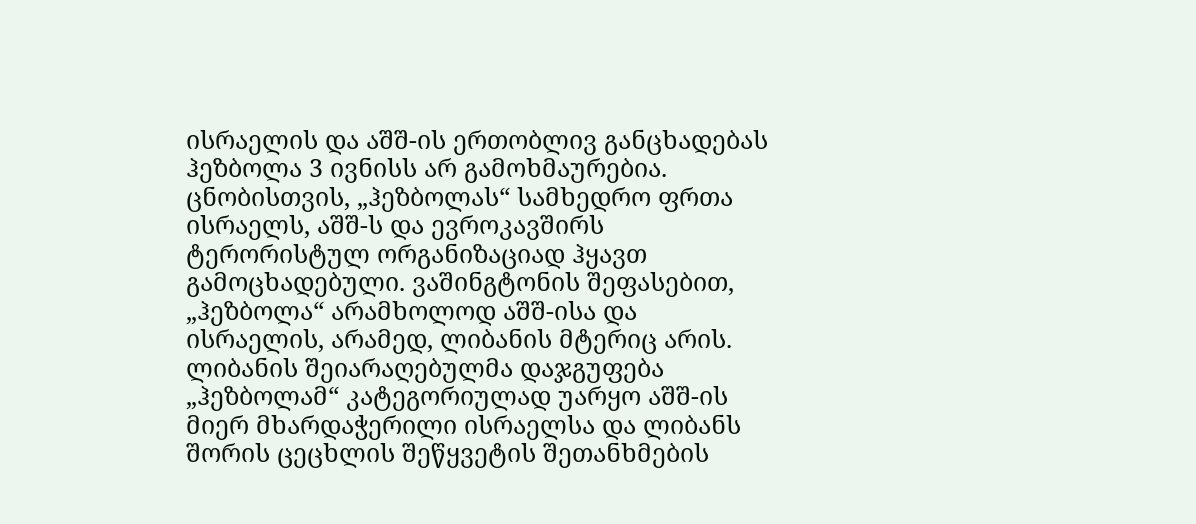ისრაელის და აშშ-ის ერთობლივ განცხადებას ჰეზბოლა 3 ივნისს არ გამოხმაურებია. ცნობისთვის, „ჰეზბოლას“ სამხედრო ფრთა ისრაელს, აშშ-ს და ევროკავშირს ტერორისტულ ორგანიზაციად ჰყავთ გამოცხადებული. ვაშინგტონის შეფასებით, „ჰეზბოლა“ არამხოლოდ აშშ-ისა და ისრაელის, არამედ, ლიბანის მტერიც არის. ლიბანის შეიარაღებულმა დაჯგუფება „ჰეზბოლამ“ კატეგორიულად უარყო აშშ-ის მიერ მხარდაჭერილი ისრაელსა და ლიბანს შორის ცეცხლის შეწყვეტის შეთანხმების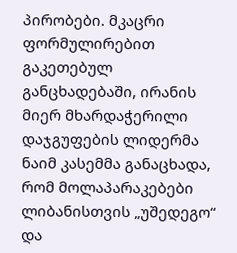პირობები. მკაცრი ფორმულირებით გაკეთებულ განცხადებაში, ირანის მიერ მხარდაჭერილი დაჯგუფების ლიდერმა ნაიმ კასემმა განაცხადა, რომ მოლაპარაკებები ლიბანისთვის „უშედეგო“ და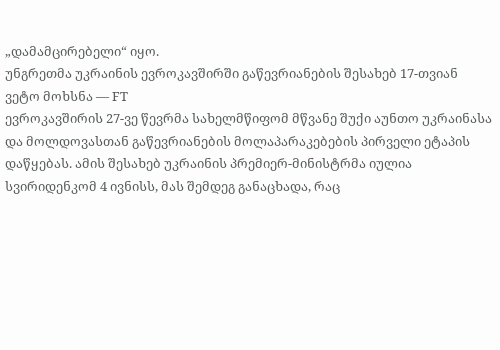„დამამცირებელი“ იყო.
უნგრეთმა უკრაინის ევროკავშირში გაწევრიანების შესახებ 17-თვიან ვეტო მოხსნა — FT
ევროკავშირის 27-ვე წევრმა სახელმწიფომ მწვანე შუქი აუნთო უკრაინასა და მოლდოვასთან გაწევრიანების მოლაპარაკებების პირველი ეტაპის დაწყებას. ამის შესახებ უკრაინის პრემიერ-მინისტრმა იულია სვირიდენკომ 4 ივნისს, მას შემდეგ განაცხადა, რაც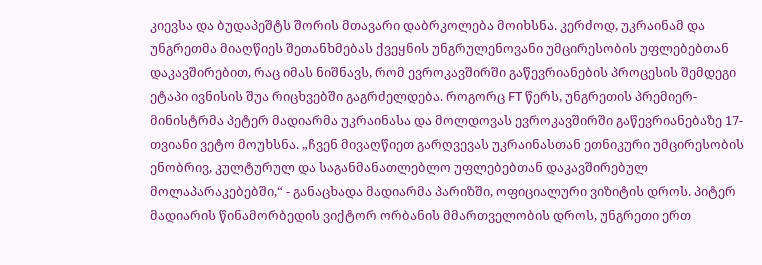კიევსა და ბუდაპეშტს შორის მთავარი დაბრკოლება მოიხსნა. კერძოდ, უკრაინამ და უნგრეთმა მიაღწიეს შეთანხმებას ქვეყნის უნგრულენოვანი უმცირესობის უფლებებთან დაკავშირებით, რაც იმას ნიშნავს, რომ ევროკავშირში გაწევრიანების პროცესის შემდეგი ეტაპი ივნისის შუა რიცხვებში გაგრძელდება. როგორც FT წერს, უნგრეთის პრემიერ-მინისტრმა პეტერ მადიარმა უკრაინასა და მოლდოვას ევროკავშირში გაწევრიანებაზე 17-თვიანი ვეტო მოუხსნა. „ჩვენ მივაღწიეთ გარღვევას უკრაინასთან ეთნიკური უმცირესობის ენობრივ, კულტურულ და საგანმანათლებლო უფლებებთან დაკავშირებულ მოლაპარაკებებში,“ - განაცხადა მადიარმა პარიზში, ოფიციალური ვიზიტის დროს. პიტერ მადიარის წინამორბედის ვიქტორ ორბანის მმართველობის დროს, უნგრეთი ერთ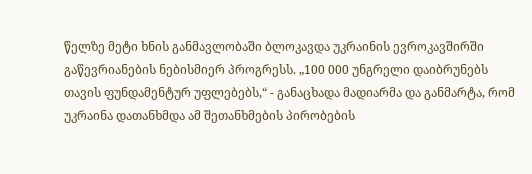წელზე მეტი ხნის განმავლობაში ბლოკავდა უკრაინის ევროკავშირში გაწევრიანების ნებისმიერ პროგრესს. „100 000 უნგრელი დაიბრუნებს თავის ფუნდამენტურ უფლებებს,“ - განაცხადა მადიარმა და განმარტა, რომ უკრაინა დათანხმდა ამ შეთანხმების პირობების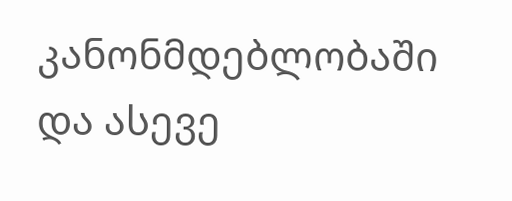კანონმდებლობაში და ასევე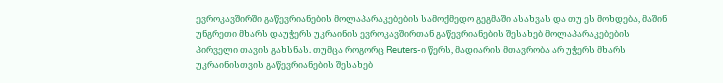ევროკავშირში გაწევრიანების მოლაპარაკებების სამოქმედო გეგმაში ასახვას და თუ ეს მოხდება, მაშინ უნგრეთი მხარს დაუჭერს უკრაინის ევროკავშირთან გაწევრიანების შესახებ მოლაპარაკებების პირველი თავის გახსნას. თუმცა როგორც Reuters-ი წერს, მადიარის მთავრობა არ უჭერს მხარს უკრაინისთვის გაწევრიანების შესახებ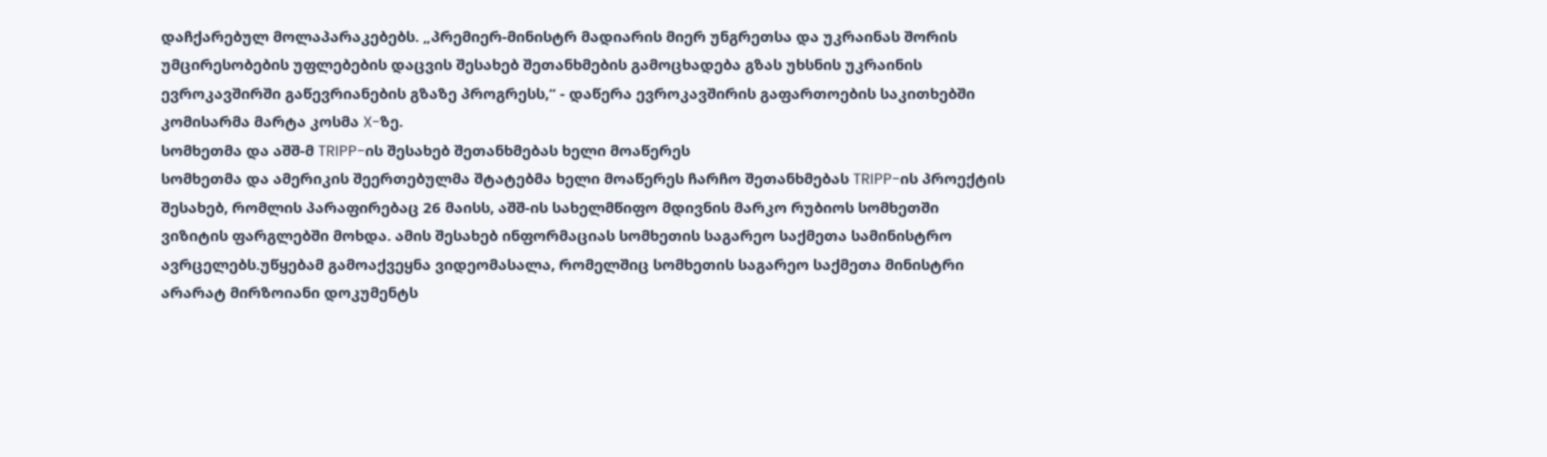დაჩქარებულ მოლაპარაკებებს. „პრემიერ-მინისტრ მადიარის მიერ უნგრეთსა და უკრაინას შორის უმცირესობების უფლებების დაცვის შესახებ შეთანხმების გამოცხადება გზას უხსნის უკრაინის ევროკავშირში გაწევრიანების გზაზე პროგრესს,“ - დაწერა ევროკავშირის გაფართოების საკითხებში კომისარმა მარტა კოსმა X-ზე.
სომხეთმა და აშშ-მ TRIPP-ის შესახებ შეთანხმებას ხელი მოაწერეს
სომხეთმა და ამერიკის შეერთებულმა შტატებმა ხელი მოაწერეს ჩარჩო შეთანხმებას TRIPP-ის პროექტის შესახებ, რომლის პარაფირებაც 26 მაისს, აშშ-ის სახელმწიფო მდივნის მარკო რუბიოს სომხეთში ვიზიტის ფარგლებში მოხდა. ამის შესახებ ინფორმაციას სომხეთის საგარეო საქმეთა სამინისტრო ავრცელებს.უწყებამ გამოაქვეყნა ვიდეომასალა, რომელშიც სომხეთის საგარეო საქმეთა მინისტრი არარატ მირზოიანი დოკუმენტს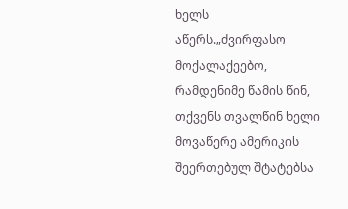ხელს აწერს.„ძვირფასო მოქალაქეებო, რამდენიმე წამის წინ, თქვენს თვალწინ ხელი მოვაწერე ამერიკის შეერთებულ შტატებსა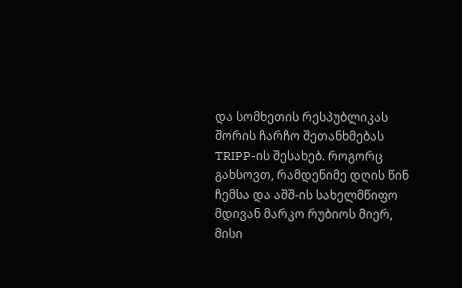და სომხეთის რესპუბლიკას შორის ჩარჩო შეთანხმებას TRIPP-ის შესახებ. როგორც გახსოვთ, რამდენიმე დღის წინ ჩემსა და აშშ-ის სახელმწიფო მდივან მარკო რუბიოს მიერ, მისი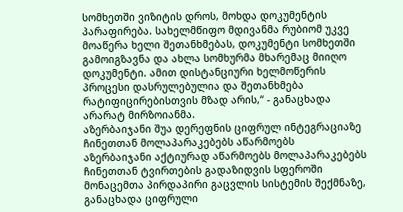სომხეთში ვიზიტის დროს, მოხდა დოკუმენტის პარაფირება. სახელმწიფო მდივანმა რუბიომ უკვე მოაწერა ხელი შეთანხმებას, დოკუმენტი სომხეთში გამოიგზავნა და ახლა სომხურმა მხარემაც მიიღო დოკუმენტი. ამით დისტანციური ხელმოწერის პროცესი დასრულებულია და შეთანხმება რატიფიცირებისთვის მზად არის,“ - განაცხადა არარატ მირზოიანმა.
აზერბაიჯანი შუა დერეფნის ციფრულ ინტეგრაციაზე ჩინეთთან მოლაპარაკებებს აწარმოებს
აზერბაიჯანი აქტიურად აწარმოებს მოლაპარაკებებს ჩინეთთან ტვირთების გადაზიდვის სფეროში მონაცემთა პირდაპირი გაცვლის სისტემის შექმნაზე, განაცხადა ციფრული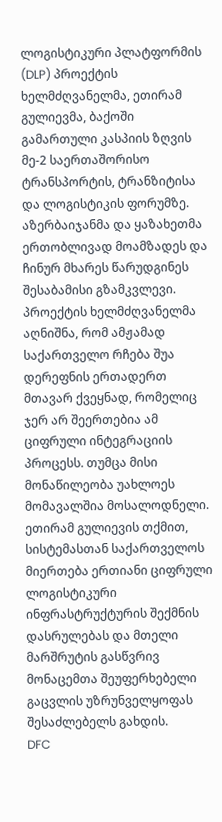ლოგისტიკური პლატფორმის (DLP) პროექტის ხელმძღვანელმა, ეთირამ გულიევმა, ბაქოში გამართული კასპიის ზღვის მე-2 საერთაშორისო ტრანსპორტის, ტრანზიტისა და ლოგისტიკის ფორუმზე. აზერბაიჯანმა და ყაზახეთმა ერთობლივად მოამზადეს და ჩინურ მხარეს წარუდგინეს შესაბამისი გზამკვლევი. პროექტის ხელმძღვანელმა აღნიშნა, რომ ამჟამად საქართველო რჩება შუა დერეფნის ერთადერთ მთავარ ქვეყნად, რომელიც ჯერ არ შეერთებია ამ ციფრული ინტეგრაციის პროცესს. თუმცა მისი მონაწილეობა უახლოეს მომავალშია მოსალოდნელი. ეთირამ გულიევის თქმით, სისტემასთან საქართველოს მიერთება ერთიანი ციფრული ლოგისტიკური ინფრასტრუქტურის შექმნის დასრულებას და მთელი მარშრუტის გასწვრივ მონაცემთა შეუფერხებელი გაცვლის უზრუნველყოფას შესაძლებელს გახდის.
DFC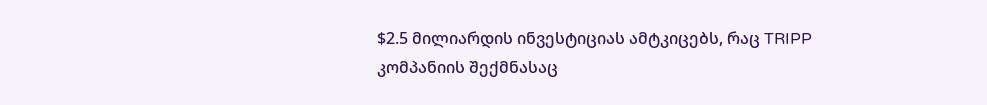$2.5 მილიარდის ინვესტიციას ამტკიცებს, რაც TRIPP კომპანიის შექმნასაც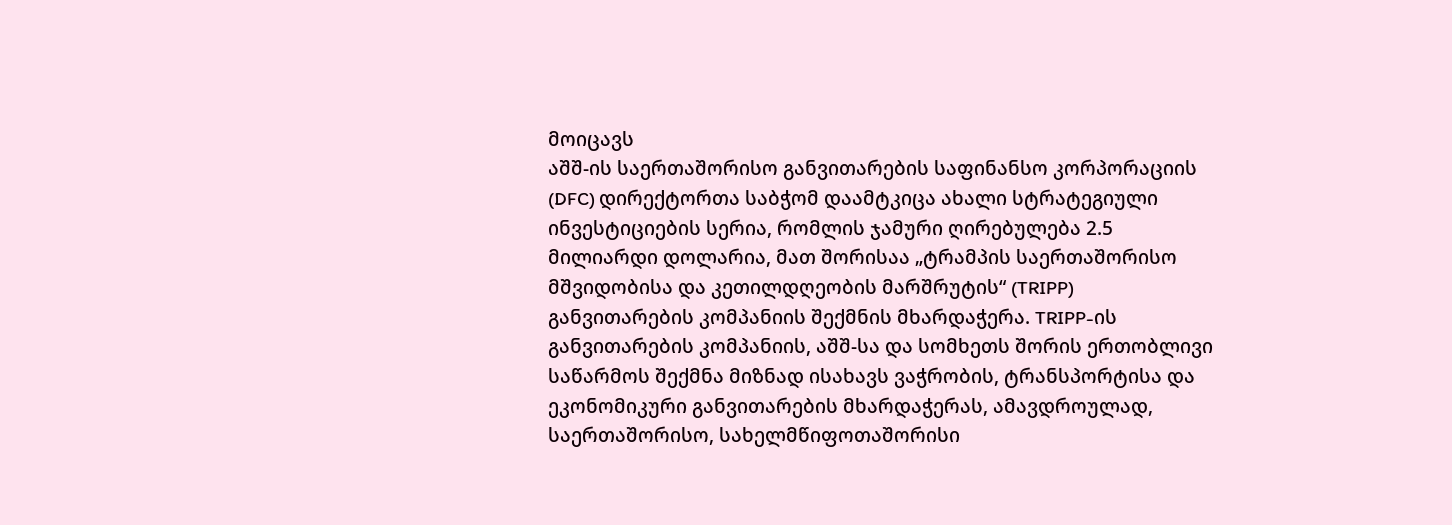მოიცავს
აშშ-ის საერთაშორისო განვითარების საფინანსო კორპორაციის (DFC) დირექტორთა საბჭომ დაამტკიცა ახალი სტრატეგიული ინვესტიციების სერია, რომლის ჯამური ღირებულება 2.5 მილიარდი დოლარია, მათ შორისაა „ტრამპის საერთაშორისო მშვიდობისა და კეთილდღეობის მარშრუტის“ (TRIPP) განვითარების კომპანიის შექმნის მხარდაჭერა. TRIPP-ის განვითარების კომპანიის, აშშ-სა და სომხეთს შორის ერთობლივი საწარმოს შექმნა მიზნად ისახავს ვაჭრობის, ტრანსპორტისა და ეკონომიკური განვითარების მხარდაჭერას, ამავდროულად, საერთაშორისო, სახელმწიფოთაშორისი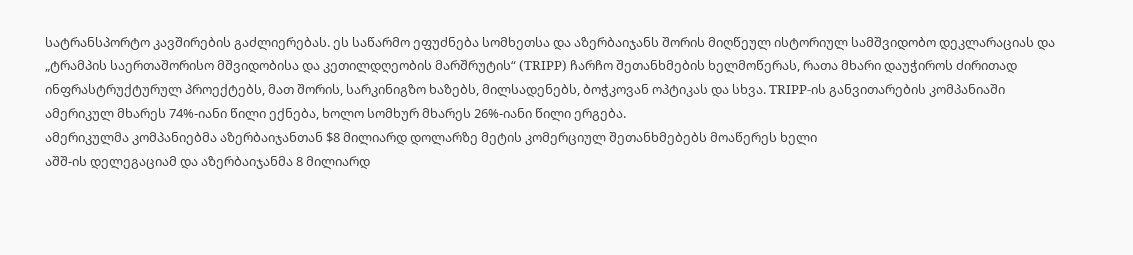სატრანსპორტო კავშირების გაძლიერებას. ეს საწარმო ეფუძნება სომხეთსა და აზერბაიჯანს შორის მიღწეულ ისტორიულ სამშვიდობო დეკლარაციას და „ტრამპის საერთაშორისო მშვიდობისა და კეთილდღეობის მარშრუტის“ (TRIPP) ჩარჩო შეთანხმების ხელმოწერას, რათა მხარი დაუჭიროს ძირითად ინფრასტრუქტურულ პროექტებს, მათ შორის, სარკინიგზო ხაზებს, მილსადენებს, ბოჭკოვან ოპტიკას და სხვა. TRIPP-ის განვითარების კომპანიაში ამერიკულ მხარეს 74%-იანი წილი ექნება, ხოლო სომხურ მხარეს 26%-იანი წილი ერგება.
ამერიკულმა კომპანიებმა აზერბაიჯანთან $8 მილიარდ დოლარზე მეტის კომერციულ შეთანხმებებს მოაწერეს ხელი
აშშ-ის დელეგაციამ და აზერბაიჯანმა 8 მილიარდ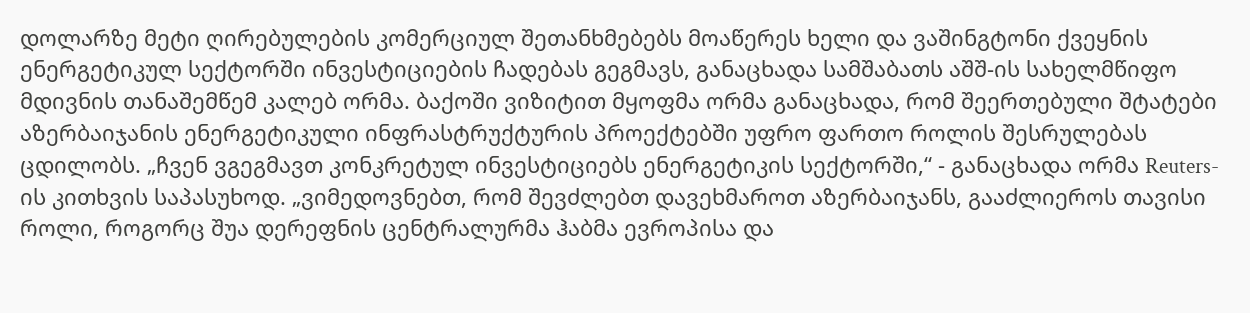დოლარზე მეტი ღირებულების კომერციულ შეთანხმებებს მოაწერეს ხელი და ვაშინგტონი ქვეყნის ენერგეტიკულ სექტორში ინვესტიციების ჩადებას გეგმავს, განაცხადა სამშაბათს აშშ-ის სახელმწიფო მდივნის თანაშემწემ კალებ ორმა. ბაქოში ვიზიტით მყოფმა ორმა განაცხადა, რომ შეერთებული შტატები აზერბაიჯანის ენერგეტიკული ინფრასტრუქტურის პროექტებში უფრო ფართო როლის შესრულებას ცდილობს. „ჩვენ ვგეგმავთ კონკრეტულ ინვესტიციებს ენერგეტიკის სექტორში,“ - განაცხადა ორმა Reuters-ის კითხვის საპასუხოდ. „ვიმედოვნებთ, რომ შევძლებთ დავეხმაროთ აზერბაიჯანს, გააძლიეროს თავისი როლი, როგორც შუა დერეფნის ცენტრალურმა ჰაბმა ევროპისა და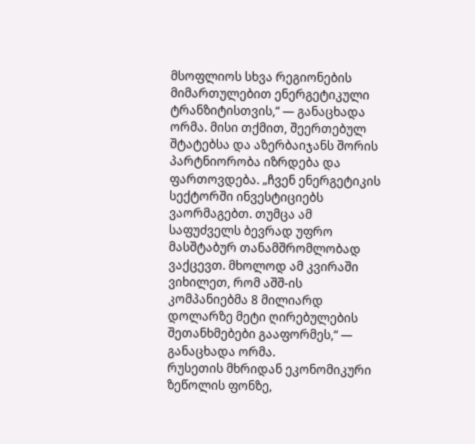მსოფლიოს სხვა რეგიონების მიმართულებით ენერგეტიკული ტრანზიტისთვის,“ — განაცხადა ორმა. მისი თქმით, შეერთებულ შტატებსა და აზერბაიჯანს შორის პარტნიორობა იზრდება და ფართოვდება. „ჩვენ ენერგეტიკის სექტორში ინვესტიციებს ვაორმაგებთ. თუმცა ამ საფუძველს ბევრად უფრო მასშტაბურ თანამშრომლობად ვაქცევთ. მხოლოდ ამ კვირაში ვიხილეთ, რომ აშშ-ის კომპანიებმა 8 მილიარდ დოლარზე მეტი ღირებულების შეთანხმებები გააფორმეს,“ — განაცხადა ორმა.
რუსეთის მხრიდან ეკონომიკური ზეწოლის ფონზე,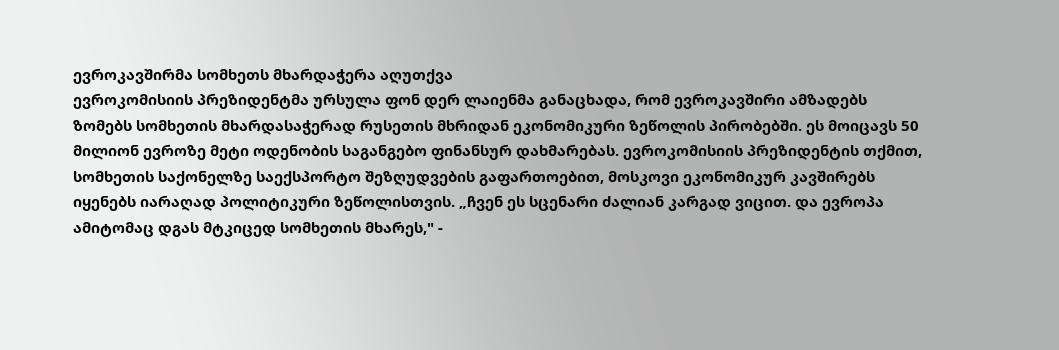ევროკავშირმა სომხეთს მხარდაჭერა აღუთქვა
ევროკომისიის პრეზიდენტმა ურსულა ფონ დერ ლაიენმა განაცხადა, რომ ევროკავშირი ამზადებს ზომებს სომხეთის მხარდასაჭერად რუსეთის მხრიდან ეკონომიკური ზეწოლის პირობებში. ეს მოიცავს 50 მილიონ ევროზე მეტი ოდენობის საგანგებო ფინანსურ დახმარებას. ევროკომისიის პრეზიდენტის თქმით, სომხეთის საქონელზე საექსპორტო შეზღუდვების გაფართოებით, მოსკოვი ეკონომიკურ კავშირებს იყენებს იარაღად პოლიტიკური ზეწოლისთვის. „ჩვენ ეს სცენარი ძალიან კარგად ვიცით. და ევროპა ამიტომაც დგას მტკიცედ სომხეთის მხარეს," -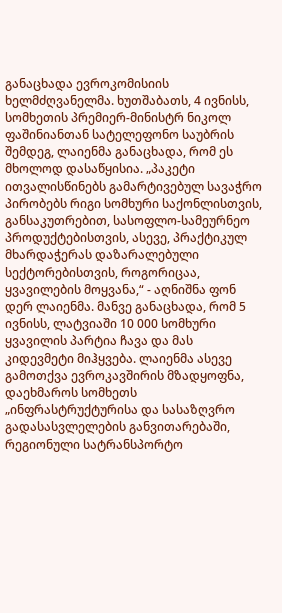განაცხადა ევროკომისიის ხელმძღვანელმა. ხუთშაბათს, 4 ივნისს, სომხეთის პრემიერ-მინისტრ ნიკოლ ფაშინიანთან სატელეფონო საუბრის შემდეგ, ლაიენმა განაცხადა, რომ ეს მხოლოდ დასაწყისია. „პაკეტი ითვალისწინებს გამარტივებულ სავაჭრო პირობებს რიგი სომხური საქონლისთვის, განსაკუთრებით, სასოფლო-სამეურნეო პროდუქტებისთვის, ასევე, პრაქტიკულ მხარდაჭერას დაზარალებული სექტორებისთვის, როგორიცაა, ყვავილების მოყვანა,“ - აღნიშნა ფონ დერ ლაიენმა. მანვე განაცხადა, რომ 5 ივნისს, ლატვიაში 10 000 სომხური ყვავილის პარტია ჩავა და მას კიდევმეტი მიჰყვება. ლაიენმა ასევე გამოთქვა ევროკავშირის მზადყოფნა, დაეხმაროს სომხეთს „ინფრასტრუქტურისა და სასაზღვრო გადასასვლელების განვითარებაში, რეგიონული სატრანსპორტო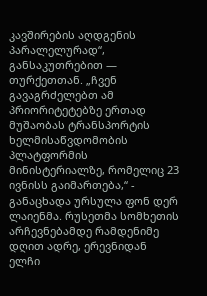კავშირების აღდგენის პარალელურად“, განსაკუთრებით — თურქეთთან. „ჩვენ გავაგრძელებთ ამ პრიორიტეტებზე ერთად მუშაობას ტრანსპორტის ხელმისაწვდომობის პლატფორმის მინისტერიალზე, რომელიც 23 ივნისს გაიმართება,“ - განაცხადა ურსულა ფონ დერ ლაიენმა. რუსეთმა სომხეთის არჩევნებამდე რამდენიმე დღით ადრე, ერევნიდან ელჩი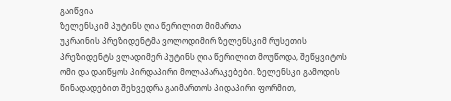გაიწვია
ზელენსკიმ პუტინს ღია წერილით მიმართა
უკრაინის პრეზიდენტმა ვოლოდიმირ ზელენსკიმ რუსეთის პრეზიდენტს ვლადიმერ პუტინს ღია წერილით მოუწოდა, შეწყვიტოს ომი და დაიწყოს პირდაპირი მოლაპარაკებები. ზელენსკი გამოდის წინადადებით შეხვედრა გაიმართოს პიდაპირი ფორმით,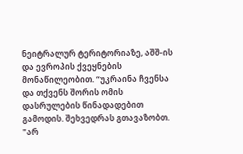ნეიტრალურ ტერიტორიაზე, აშშ-ის და ევროპის ქვეყნების მონაწილეობით. “უკრაინა ჩვენსა და თქვენს შორის ომის დასრულების წინადადებით გამოდის. შეხვედრას გთავაზობთ. "არ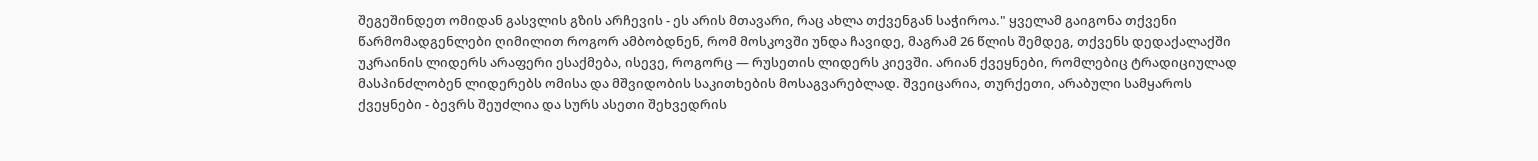შეგეშინდეთ ომიდან გასვლის გზის არჩევის - ეს არის მთავარი, რაც ახლა თქვენგან საჭიროა." ყველამ გაიგონა თქვენი წარმომადგენლები ღიმილით როგორ ამბობდნენ, რომ მოსკოვში უნდა ჩავიდე, მაგრამ 26 წლის შემდეგ, თქვენს დედაქალაქში უკრაინის ლიდერს არაფერი ესაქმება, ისევე, როგორც — რუსეთის ლიდერს კიევში. არიან ქვეყნები, რომლებიც ტრადიციულად მასპინძლობენ ლიდერებს ომისა და მშვიდობის საკითხების მოსაგვარებლად. შვეიცარია, თურქეთი, არაბული სამყაროს ქვეყნები - ბევრს შეუძლია და სურს ასეთი შეხვედრის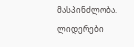მასპინძლობა. ლიდერები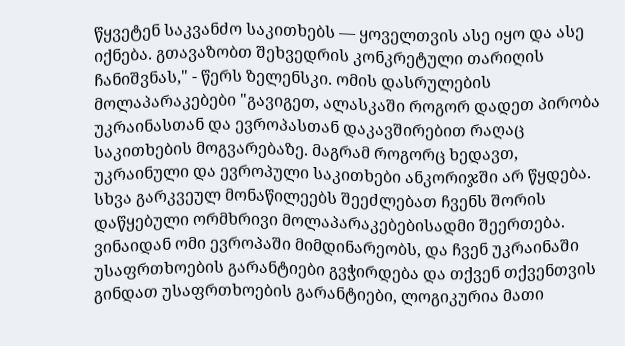წყვეტენ საკვანძო საკითხებს — ყოველთვის ასე იყო და ასე იქნება. გთავაზობთ შეხვედრის კონკრეტული თარიღის ჩანიშვნას," - წერს ზელენსკი. ომის დასრულების მოლაპარაკებები "გავიგეთ, ალასკაში როგორ დადეთ პირობა უკრაინასთან და ევროპასთან დაკავშირებით რაღაც საკითხების მოგვარებაზე. მაგრამ როგორც ხედავთ, უკრაინული და ევროპული საკითხები ანკორიჯში არ წყდება. სხვა გარკვეულ მონაწილეებს შეეძლებათ ჩვენს შორის დაწყებული ორმხრივი მოლაპარაკებებისადმი შეერთება. ვინაიდან ომი ევროპაში მიმდინარეობს, და ჩვენ უკრაინაში უსაფრთხოების გარანტიები გვჭირდება და თქვენ თქვენთვის გინდათ უსაფრთხოების გარანტიები, ლოგიკურია მათი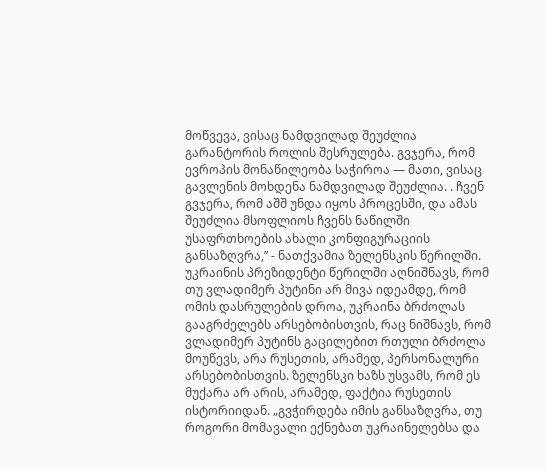მოწვევა, ვისაც ნამდვილად შეუძლია გარანტორის როლის შესრულება. გვჯერა, რომ ევროპის მონაწილეობა საჭიროა — მათი, ვისაც გავლენის მოხდენა ნამდვილად შეუძლია. . ჩვენ გვჯერა, რომ აშშ უნდა იყოს პროცესში, და ამას შეუძლია მსოფლიოს ჩვენს ნაწილში უსაფრთხოების ახალი კონფიგურაციის განსაზღვრა,” - ნათქვამია ზელენსკის წერილში. უკრაინის პრეზიდენტი წერილში აღნიშნავს, რომ თუ ვლადიმერ პუტინი არ მივა იდეამდე, რომ ომის დასრულების დროა, უკრაინა ბრძოლას გააგრძელებს არსებობისთვის, რაც ნიშნავს, რომ ვლადიმერ პუტინს გაცილებით რთული ბრძოლა მოუწევს, არა რუსეთის, არამედ, პერსონალური არსებობისთვის. ზელენსკი ხაზს უსვამს, რომ ეს მუქარა არ არის, არამედ, ფაქტია რუსეთის ისტორიიდან. „გვჭირდება იმის განსაზღვრა, თუ როგორი მომავალი ექნებათ უკრაინელებსა და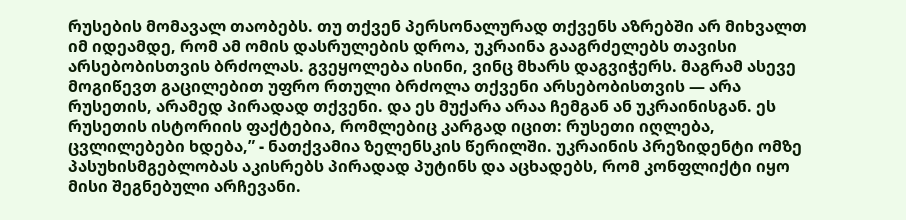რუსების მომავალ თაობებს. თუ თქვენ პერსონალურად თქვენს აზრებში არ მიხვალთ იმ იდეამდე, რომ ამ ომის დასრულების დროა, უკრაინა გააგრძელებს თავისი არსებობისთვის ბრძოლას. გვეყოლება ისინი, ვინც მხარს დაგვიჭერს. მაგრამ ასევე მოგიწევთ გაცილებით უფრო რთული ბრძოლა თქვენი არსებობისთვის — არა რუსეთის, არამედ პირადად თქვენი. და ეს მუქარა არაა ჩემგან ან უკრაინისგან. ეს რუსეთის ისტორიის ფაქტებია, რომლებიც კარგად იცით: რუსეთი იღლება, ცვლილებები ხდება,” - ნათქვამია ზელენსკის წერილში. უკრაინის პრეზიდენტი ომზე პასუხისმგებლობას აკისრებს პირადად პუტინს და აცხადებს, რომ კონფლიქტი იყო მისი შეგნებული არჩევანი.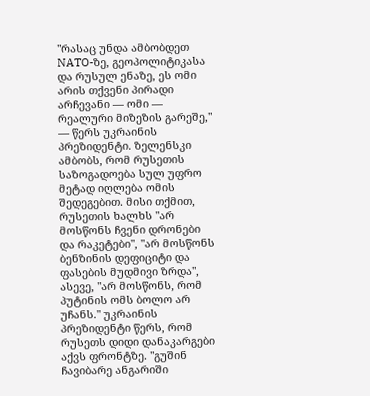"რასაც უნდა ამბობდეთ NATO-ზე, გეოპოლიტიკასა და რუსულ ენაზე, ეს ომი არის თქვენი პირადი არჩევანი — ომი — რეალური მიზეზის გარეშე," — წერს უკრაინის პრეზიდენტი. ზელენსკი ამბობს, რომ რუსეთის საზოგადოება სულ უფრო მეტად იღლება ომის შედეგებით. მისი თქმით, რუსეთის ხალხს "არ მოსწონს ჩვენი დრონები და რაკეტები", "არ მოსწონს ბენზინის დეფიციტი და ფასების მუდმივი ზრდა", ასევე, "არ მოსწონს, რომ პუტინის ომს ბოლო არ უჩანს." უკრაინის პრეზიდენტი წერს, რომ რუსეთს დიდი დანაკარგები აქვს ფრონტზე. "გუშინ ჩავიბარე ანგარიში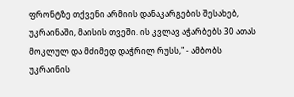ფრონტზე თქვენი არმიის დანაკარგების შესახებ, უკრაინაში, მაისის თვეში. ის კვლავ აჭარბებს 30 ათას მოკლულ და მძიმედ დაჭრილ რუსს," - ამბობს უკრაინის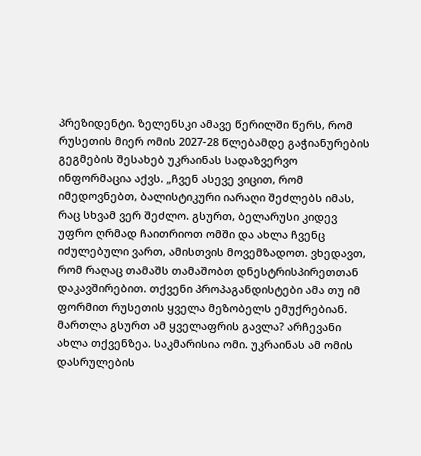პრეზიდენტი. ზელენსკი ამავე წერილში წერს, რომ რუსეთის მიერ ომის 2027-28 წლებამდე გაჭიანურების გეგმების შესახებ უკრაინას სადაზვერვო ინფორმაცია აქვს. „ჩვენ ასევე ვიცით, რომ იმედოვნებთ, ბალისტიკური იარაღი შეძლებს იმას, რაც სხვამ ვერ შეძლო. გსურთ, ბელარუსი კიდევ უფრო ღრმად ჩაითრიოთ ომში და ახლა ჩვენც იძულებული ვართ, ამისთვის მოვემზადოთ. ვხედავთ, რომ რაღაც თამაშს თამაშობთ დნესტრისპირეთთან დაკავშირებით. თქვენი პროპაგანდისტები ამა თუ იმ ფორმით რუსეთის ყველა მეზობელს ემუქრებიან. მართლა გსურთ ამ ყველაფრის გავლა? არჩევანი ახლა თქვენზეა. საკმარისია ომი. უკრაინას ამ ომის დასრულების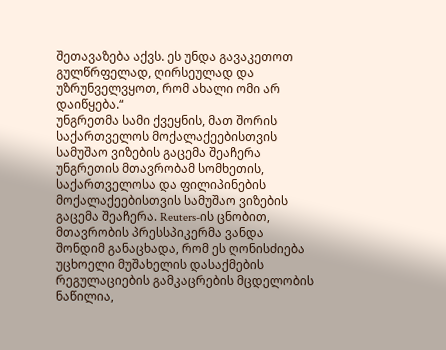შეთავაზება აქვს. ეს უნდა გავაკეთოთ გულწრფელად, ღირსეულად და უზრუნველვყოთ, რომ ახალი ომი არ დაიწყება.“
უნგრეთმა სამი ქვეყნის, მათ შორის საქართველოს მოქალაქეებისთვის სამუშაო ვიზების გაცემა შეაჩერა
უნგრეთის მთავრობამ სომხეთის, საქართველოსა და ფილიპინების მოქალაქეებისთვის სამუშაო ვიზების გაცემა შეაჩერა. Reuters-ის ცნობით, მთავრობის პრესსპიკერმა ვანდა შონდიმ განაცხადა, რომ ეს ღონისძიება უცხოელი მუშახელის დასაქმების რეგულაციების გამკაცრების მცდელობის ნაწილია,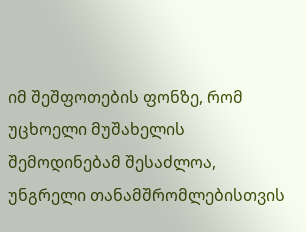იმ შეშფოთების ფონზე, რომ უცხოელი მუშახელის შემოდინებამ შესაძლოა, უნგრელი თანამშრომლებისთვის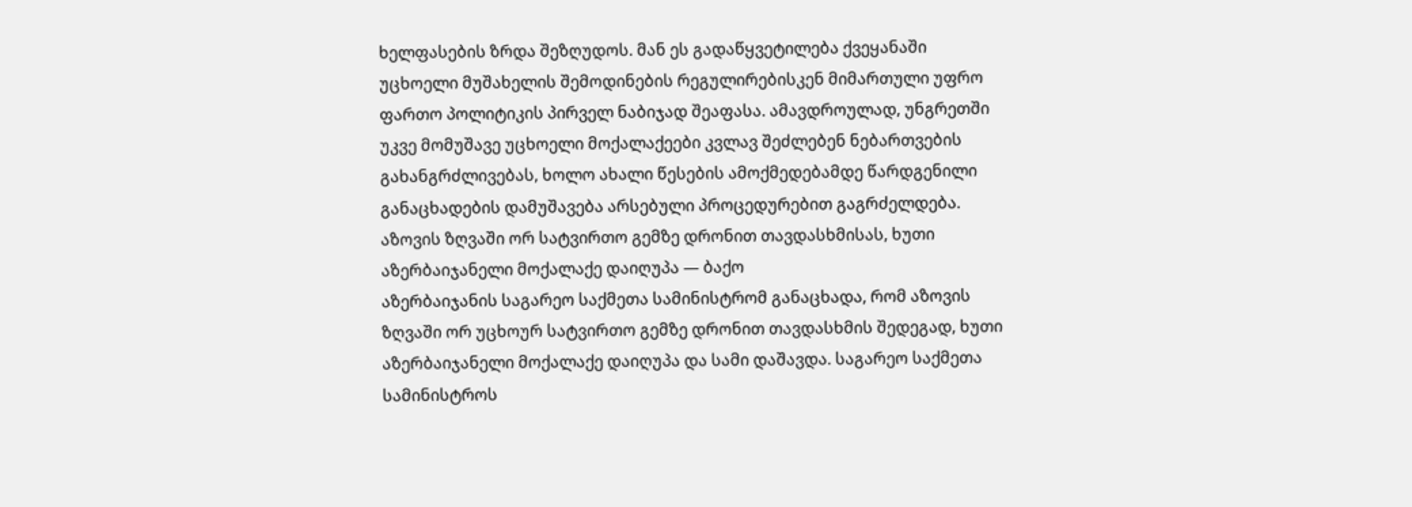ხელფასების ზრდა შეზღუდოს. მან ეს გადაწყვეტილება ქვეყანაში უცხოელი მუშახელის შემოდინების რეგულირებისკენ მიმართული უფრო ფართო პოლიტიკის პირველ ნაბიჯად შეაფასა. ამავდროულად, უნგრეთში უკვე მომუშავე უცხოელი მოქალაქეები კვლავ შეძლებენ ნებართვების გახანგრძლივებას, ხოლო ახალი წესების ამოქმედებამდე წარდგენილი განაცხადების დამუშავება არსებული პროცედურებით გაგრძელდება.
აზოვის ზღვაში ორ სატვირთო გემზე დრონით თავდასხმისას, ხუთი აზერბაიჯანელი მოქალაქე დაიღუპა — ბაქო
აზერბაიჯანის საგარეო საქმეთა სამინისტრომ განაცხადა, რომ აზოვის ზღვაში ორ უცხოურ სატვირთო გემზე დრონით თავდასხმის შედეგად, ხუთი აზერბაიჯანელი მოქალაქე დაიღუპა და სამი დაშავდა. საგარეო საქმეთა სამინისტროს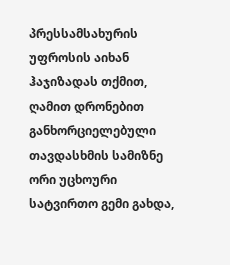პრესსამსახურის უფროსის აიხან ჰაჯიზადას თქმით, ღამით დრონებით განხორციელებული თავდასხმის სამიზნე ორი უცხოური სატვირთო გემი გახდა,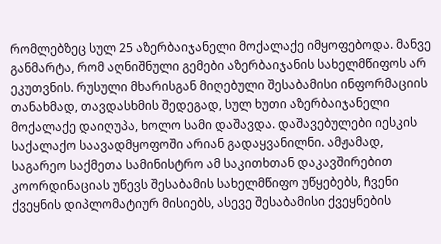რომლებზეც სულ 25 აზერბაიჯანელი მოქალაქე იმყოფებოდა. მანვე განმარტა, რომ აღნიშნული გემები აზერბაიჯანის სახელმწიფოს არ ეკუთვნის. რუსული მხარისგან მიღებული შესაბამისი ინფორმაციის თანახმად, თავდასხმის შედეგად, სულ ხუთი აზერბაიჯანელი მოქალაქე დაიღუპა, ხოლო სამი დაშავდა. დაშავებულები იესკის საქალაქო საავადმყოფოში არიან გადაყვანილნი. ამჟამად, საგარეო საქმეთა სამინისტრო ამ საკითხთან დაკავშირებით კოორდინაციას უწევს შესაბამის სახელმწიფო უწყებებს, ჩვენი ქვეყნის დიპლომატიურ მისიებს, ასევე შესაბამისი ქვეყნების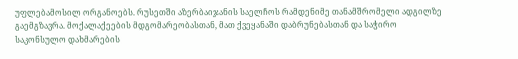უფლებამოსილ ორგანოებს. რუსეთში აზერბაიჯანის საელჩოს რამდენიმე თანამშრომელი ადგილზე გაემგზავრა. მოქალაქეების მდგომარეობასთან, მათ ქვეყანაში დაბრუნებასთან და საჭირო საკონსულო დახმარების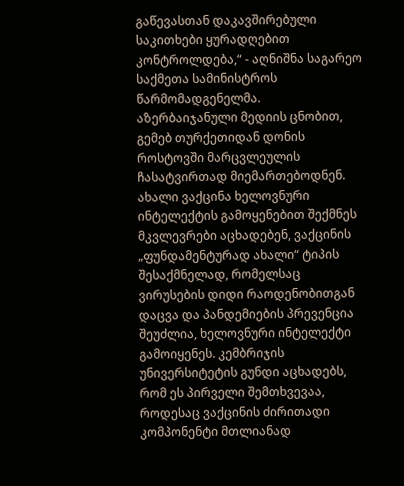გაწევასთან დაკავშირებული საკითხები ყურადღებით კონტროლდება,“ - აღნიშნა საგარეო საქმეთა სამინისტროს წარმომადგენელმა. აზერბაიჯანული მედიის ცნობით, გემებ თურქეთიდან დონის როსტოვში მარცვლეულის ჩასატვირთად მიემართებოდნენ.
ახალი ვაქცინა ხელოვნური ინტელექტის გამოყენებით შექმნეს
მკვლევრები აცხადებენ, ვაქცინის „ფუნდამენტურად ახალი“ ტიპის შესაქმნელად, რომელსაც ვირუსების დიდი რაოდენობითგან დაცვა და პანდემიების პრევენცია შეუძლია, ხელოვნური ინტელექტი გამოიყენეს. კემბრიჯის უნივერსიტეტის გუნდი აცხადებს, რომ ეს პირველი შემთხვევაა, როდესაც ვაქცინის ძირითადი კომპონენტი მთლიანად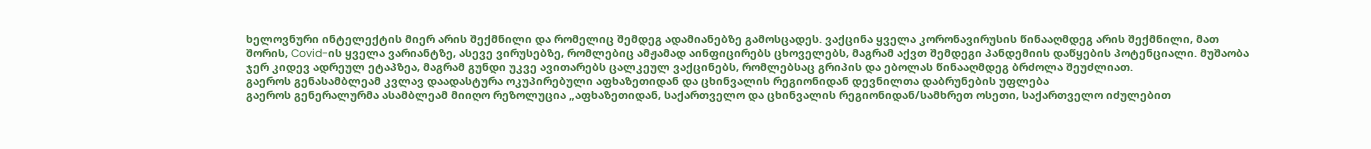ხელოვნური ინტელექტის მიერ არის შექმნილი და რომელიც შემდეგ ადამიანებზე გამოსცადეს. ვაქცინა ყველა კორონავირუსის წინააღმდეგ არის შექმნილი, მათ შორის, Covid-ის ყველა ვარიანტზე, ასევე ვირუსებზე, რომლებიც ამჟამად აინფიცირებს ცხოველებს, მაგრამ აქვთ შემდეგი პანდემიის დაწყების პოტენციალი. მუშაობა ჯერ კიდევ ადრეულ ეტაპზეა, მაგრამ გუნდი უკვე ავითარებს ცალკეულ ვაქცინებს, რომლებსაც გრიპის და ებოლას წინააღმდეგ ბრძოლა შეუძლიათ.
გაეროს გენასამბლეამ კვლავ დაადასტურა ოკუპირებული აფხაზეთიდან და ცხინვალის რეგიონიდან დევნილთა დაბრუნების უფლება
გაეროს გენერალურმა ასამბლეამ მიიღო რეზოლუცია „აფხაზეთიდან, საქართველო და ცხინვალის რეგიონიდან/სამხრეთ ოსეთი, საქართველო იძულებით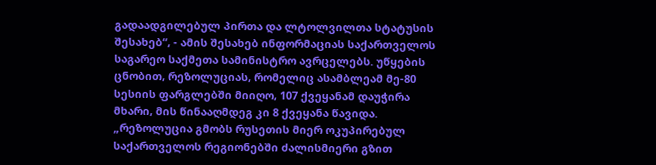გადაადგილებულ პირთა და ლტოლვილთა სტატუსის შესახებ“, - ამის შესახებ ინფორმაციას საქართველოს საგარეო საქმეთა სამინისტრო ავრცელებს. უწყების ცნობით, რეზოლუციას, რომელიც ასამბლეამ მე-80 სესიის ფარგლებში მიიღო, 107 ქვეყანამ დაუჭირა მხარი, მის წინააღმდეგ კი 8 ქვეყანა წავიდა. „რეზოლუცია გმობს რუსეთის მიერ ოკუპირებულ საქართველოს რეგიონებში ძალისმიერი გზით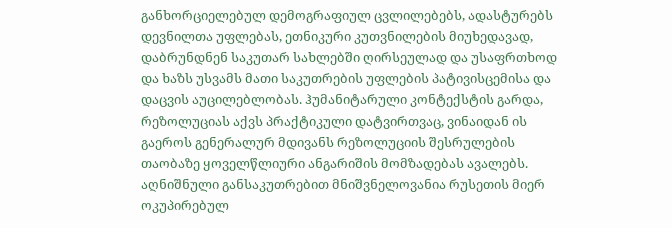განხორციელებულ დემოგრაფიულ ცვლილებებს, ადასტურებს დევნილთა უფლებას, ეთნიკური კუთვნილების მიუხედავად, დაბრუნდნენ საკუთარ სახლებში ღირსეულად და უსაფრთხოდ და ხაზს უსვამს მათი საკუთრების უფლების პატივისცემისა და დაცვის აუცილებლობას. ჰუმანიტარული კონტექსტის გარდა, რეზოლუციას აქვს პრაქტიკული დატვირთვაც, ვინაიდან ის გაეროს გენერალურ მდივანს რეზოლუციის შესრულების თაობაზე ყოველწლიური ანგარიშის მომზადებას ავალებს. აღნიშნული განსაკუთრებით მნიშვნელოვანია რუსეთის მიერ ოკუპირებულ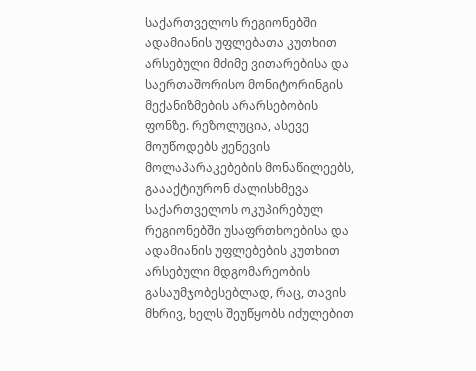საქართველოს რეგიონებში ადამიანის უფლებათა კუთხით არსებული მძიმე ვითარებისა და საერთაშორისო მონიტორინგის მექანიზმების არარსებობის ფონზე. რეზოლუცია, ასევე მოუწოდებს ჟენევის მოლაპარაკებების მონაწილეებს, გაააქტიურონ ძალისხმევა საქართველოს ოკუპირებულ რეგიონებში უსაფრთხოებისა და ადამიანის უფლებების კუთხით არსებული მდგომარეობის გასაუმჯობესებლად, რაც, თავის მხრივ, ხელს შეუწყობს იძულებით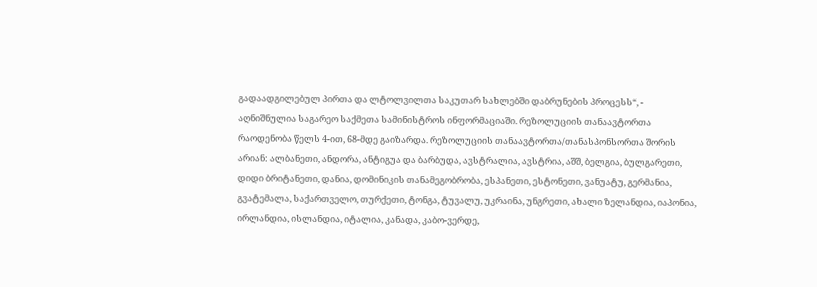გადაადგილებულ პირთა და ლტოლვილთა საკუთარ სახლებში დაბრუნების პროცესს“, - აღნიშნულია საგარეო საქმეთა სამინისტროს ინფორმაციაში. რეზოლუციის თანაავტორთა რაოდენობა წელს 4-ით, 68-მდე გაიზარდა. რეზოლუციის თანაავტორთა/თანასპონსორთა შორის არიან: ალბანეთი, ანდორა, ანტიგუა და ბარბუდა, ავსტრალია, ავსტრია, აშშ, ბელგია, ბულგარეთი, დიდი ბრიტანეთი, დანია, დომინიკის თანამეგობრობა, ესპანეთი, ესტონეთი, ვანუატუ, გერმანია, გვატემალა, საქართველო, თურქეთი, ტონგა, ტუვალუ, უკრაინა, უნგრეთი, ახალი ზელანდია, იაპონია, ირლანდია, ისლანდია, იტალია, კანადა, კაბო-ვერდე,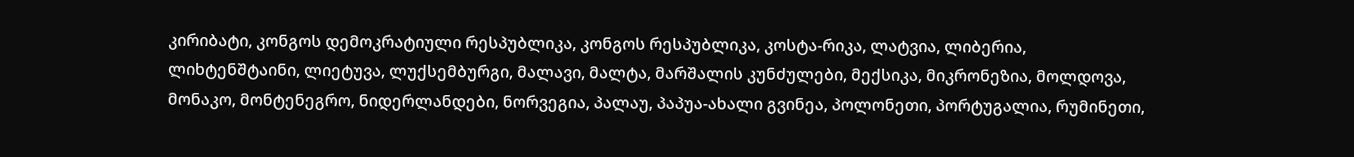კირიბატი, კონგოს დემოკრატიული რესპუბლიკა, კონგოს რესპუბლიკა, კოსტა-რიკა, ლატვია, ლიბერია, ლიხტენშტაინი, ლიეტუვა, ლუქსემბურგი, მალავი, მალტა, მარშალის კუნძულები, მექსიკა, მიკრონეზია, მოლდოვა, მონაკო, მონტენეგრო, ნიდერლანდები, ნორვეგია, პალაუ, პაპუა-ახალი გვინეა, პოლონეთი, პორტუგალია, რუმინეთი,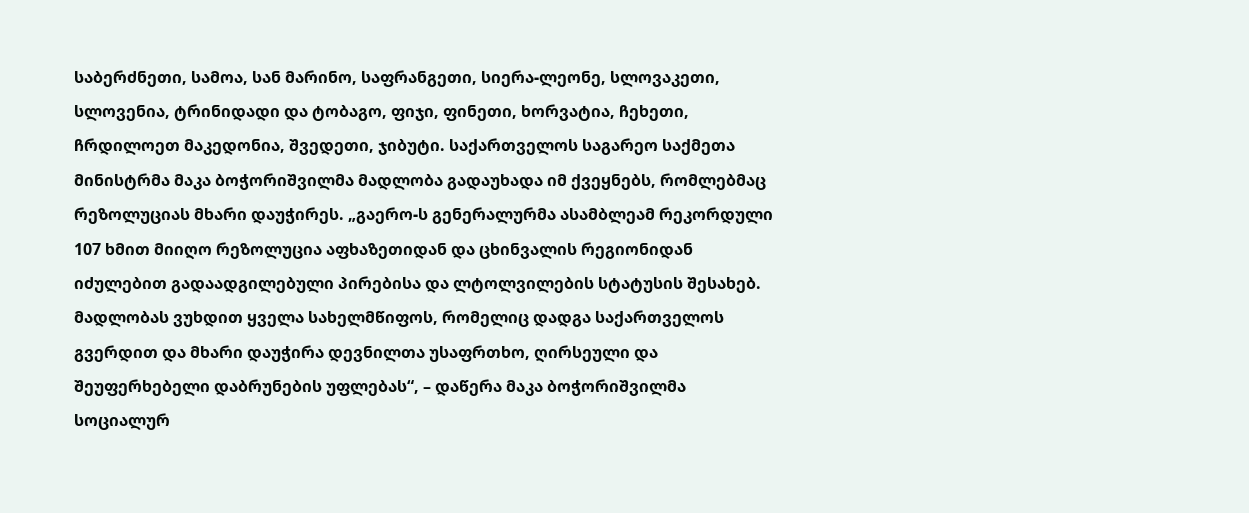საბერძნეთი, სამოა, სან მარინო, საფრანგეთი, სიერა-ლეონე, სლოვაკეთი, სლოვენია, ტრინიდადი და ტობაგო, ფიჯი, ფინეთი, ხორვატია, ჩეხეთი, ჩრდილოეთ მაკედონია, შვედეთი, ჯიბუტი. საქართველოს საგარეო საქმეთა მინისტრმა მაკა ბოჭორიშვილმა მადლობა გადაუხადა იმ ქვეყნებს, რომლებმაც რეზოლუციას მხარი დაუჭირეს. „გაერო-ს გენერალურმა ასამბლეამ რეკორდული 107 ხმით მიიღო რეზოლუცია აფხაზეთიდან და ცხინვალის რეგიონიდან იძულებით გადაადგილებული პირებისა და ლტოლვილების სტატუსის შესახებ. მადლობას ვუხდით ყველა სახელმწიფოს, რომელიც დადგა საქართველოს გვერდით და მხარი დაუჭირა დევნილთა უსაფრთხო, ღირსეული და შეუფერხებელი დაბრუნების უფლებას“, – დაწერა მაკა ბოჭორიშვილმა სოციალურ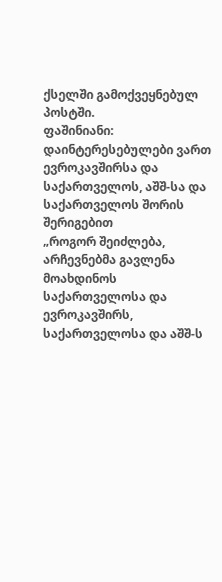ქსელში გამოქვეყნებულ პოსტში.
ფაშინიანი: დაინტერესებულები ვართ ევროკავშირსა და საქართველოს, აშშ-სა და საქართველოს შორის შერიგებით
„როგორ შეიძლება, არჩევნებმა გავლენა მოახდინოს საქართველოსა და ევროკავშირს, საქართველოსა და აშშ-ს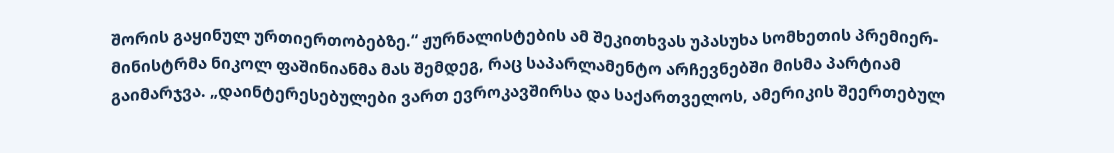შორის გაყინულ ურთიერთობებზე.“ ჟურნალისტების ამ შეკითხვას უპასუხა სომხეთის პრემიერ-მინისტრმა ნიკოლ ფაშინიანმა მას შემდეგ, რაც საპარლამენტო არჩევნებში მისმა პარტიამ გაიმარჯვა. „დაინტერესებულები ვართ ევროკავშირსა და საქართველოს, ამერიკის შეერთებულ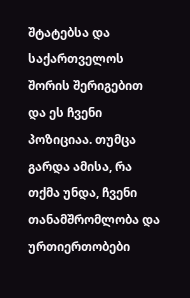შტატებსა და საქართველოს შორის შერიგებით და ეს ჩვენი პოზიციაა. თუმცა გარდა ამისა, რა თქმა უნდა, ჩვენი თანამშრომლობა და ურთიერთობები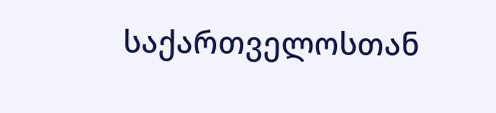საქართველოსთან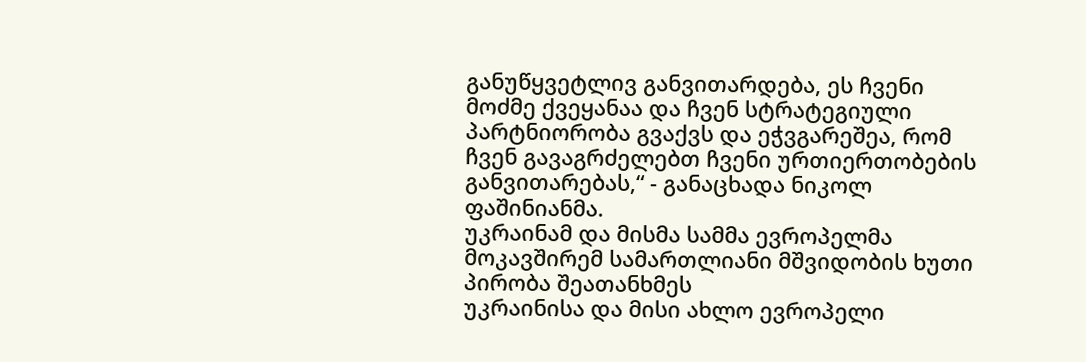განუწყვეტლივ განვითარდება, ეს ჩვენი მოძმე ქვეყანაა და ჩვენ სტრატეგიული პარტნიორობა გვაქვს და ეჭვგარეშეა, რომ ჩვენ გავაგრძელებთ ჩვენი ურთიერთობების განვითარებას,“ - განაცხადა ნიკოლ ფაშინიანმა.
უკრაინამ და მისმა სამმა ევროპელმა მოკავშირემ სამართლიანი მშვიდობის ხუთი პირობა შეათანხმეს
უკრაინისა და მისი ახლო ევროპელი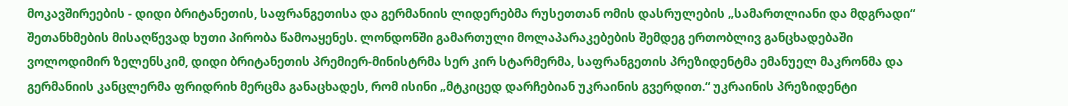მოკავშირეების - დიდი ბრიტანეთის, საფრანგეთისა და გერმანიის ლიდერებმა რუსეთთან ომის დასრულების „სამართლიანი და მდგრადი“ შეთანხმების მისაღწევად ხუთი პირობა წამოაყენეს. ლონდონში გამართული მოლაპარაკებების შემდეგ ერთობლივ განცხადებაში ვოლოდიმირ ზელენსკიმ, დიდი ბრიტანეთის პრემიერ-მინისტრმა სერ კირ სტარმერმა, საფრანგეთის პრეზიდენტმა ემანუელ მაკრონმა და გერმანიის კანცლერმა ფრიდრიხ მერცმა განაცხადეს, რომ ისინი „მტკიცედ დარჩებიან უკრაინის გვერდით.“ უკრაინის პრეზიდენტი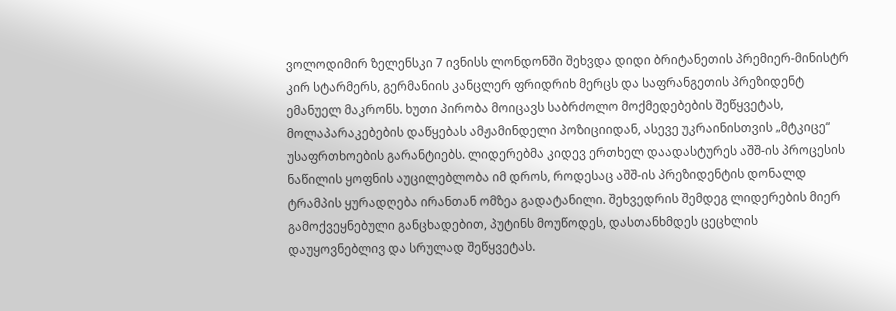ვოლოდიმირ ზელენსკი 7 ივნისს ლონდონში შეხვდა დიდი ბრიტანეთის პრემიერ-მინისტრ კირ სტარმერს, გერმანიის კანცლერ ფრიდრიხ მერცს და საფრანგეთის პრეზიდენტ ემანუელ მაკრონს. ხუთი პირობა მოიცავს საბრძოლო მოქმედებების შეწყვეტას, მოლაპარაკებების დაწყებას ამჟამინდელი პოზიციიდან, ასევე უკრაინისთვის „მტკიცე“ უსაფრთხოების გარანტიებს. ლიდერებმა კიდევ ერთხელ დაადასტურეს აშშ-ის პროცესის ნაწილის ყოფნის აუცილებლობა იმ დროს, როდესაც აშშ-ის პრეზიდენტის დონალდ ტრამპის ყურადღება ირანთან ომზეა გადატანილი. შეხვედრის შემდეგ ლიდერების მიერ გამოქვეყნებული განცხადებით, პუტინს მოუწოდეს, დასთანხმდეს ცეცხლის დაუყოვნებლივ და სრულად შეწყვეტას.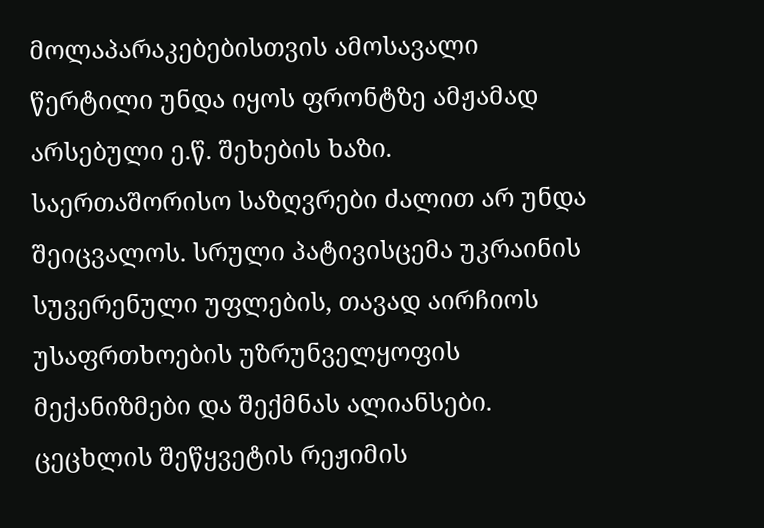მოლაპარაკებებისთვის ამოსავალი წერტილი უნდა იყოს ფრონტზე ამჟამად არსებული ე.წ. შეხების ხაზი. საერთაშორისო საზღვრები ძალით არ უნდა შეიცვალოს. სრული პატივისცემა უკრაინის სუვერენული უფლების, თავად აირჩიოს უსაფრთხოების უზრუნველყოფის მექანიზმები და შექმნას ალიანსები. ცეცხლის შეწყვეტის რეჟიმის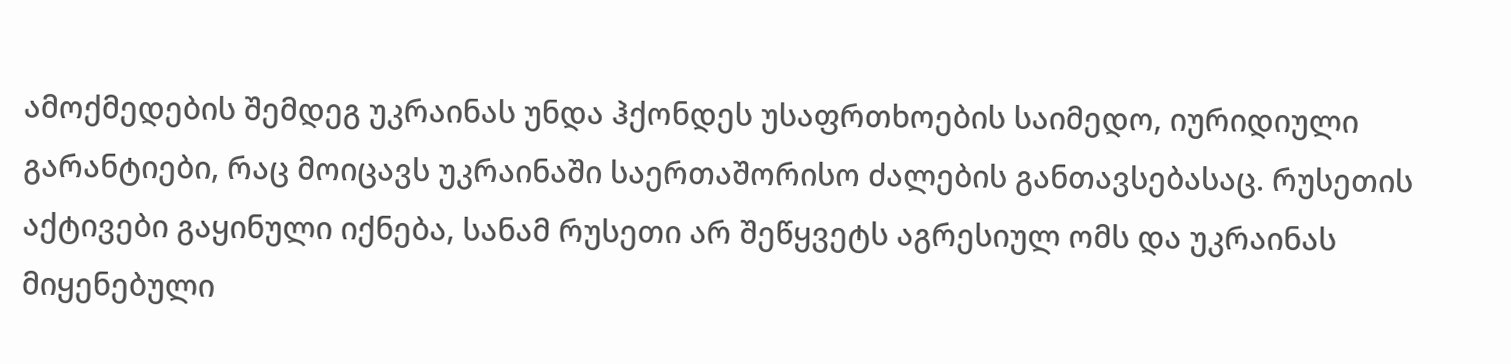ამოქმედების შემდეგ უკრაინას უნდა ჰქონდეს უსაფრთხოების საიმედო, იურიდიული გარანტიები, რაც მოიცავს უკრაინაში საერთაშორისო ძალების განთავსებასაც. რუსეთის აქტივები გაყინული იქნება, სანამ რუსეთი არ შეწყვეტს აგრესიულ ომს და უკრაინას მიყენებული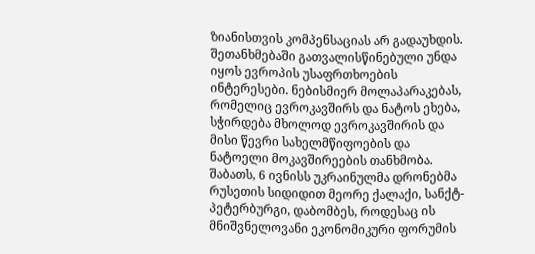ზიანისთვის კომპენსაციას არ გადაუხდის. შეთანხმებაში გათვალისწინებული უნდა იყოს ევროპის უსაფრთხოების ინტერესები. ნებისმიერ მოლაპარაკებას, რომელიც ევროკავშირს და ნატოს ეხება, სჭირდება მხოლოდ ევროკავშირის და მისი წევრი სახელმწიფოების და ნატოელი მოკავშირეების თანხმობა. შაბათს, 6 ივნისს უკრაინულმა დრონებმა რუსეთის სიდიდით მეორე ქალაქი, სანქტ-პეტერბურგი, დაბომბეს, როდესაც ის მნიშვნელოვანი ეკონომიკური ფორუმის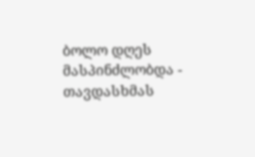ბოლო დღეს მასპინძლობდა - თავდასხმას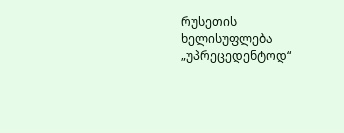რუსეთის ხელისუფლება „უპრეცედენტოდ“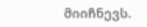მიიჩნევს.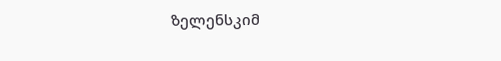ზელენსკიმ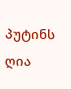პუტინს ღია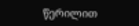წერილით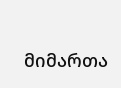მიმართა